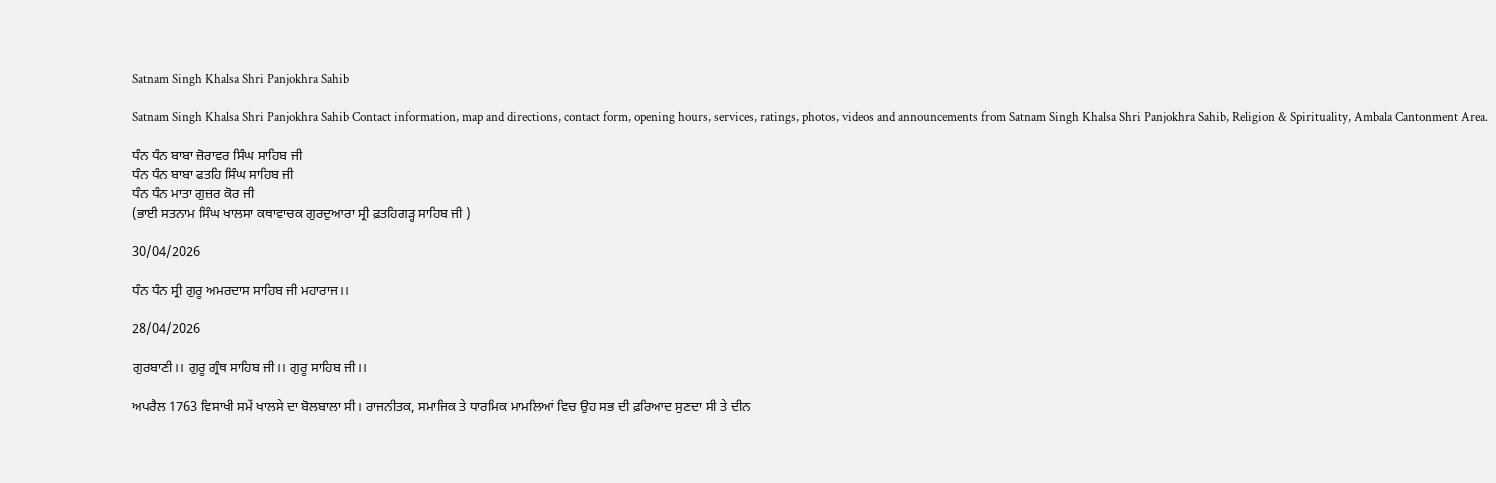Satnam Singh Khalsa Shri Panjokhra Sahib

Satnam Singh Khalsa Shri Panjokhra Sahib Contact information, map and directions, contact form, opening hours, services, ratings, photos, videos and announcements from Satnam Singh Khalsa Shri Panjokhra Sahib, Religion & Spirituality, Ambala Cantonment Area.

ਧੰਨ ਧੰਨ ਬਾਬਾ ਜ਼ੋਰਾਵਰ ਸਿੰਘ ਸਾਹਿਬ ਜੀ
ਧੰਨ ਧੰਨ ਬਾਬਾ ਫਤਹਿ ਸਿੰਘ ਸਾਹਿਬ ਜੀ
ਧੰਨ ਧੰਨ ਮਾਤਾ ਗੁਜ਼ਰ ਕੋਰ ਜੀ
(ਭਾਈ ਸਤਨਾਮ ਸਿੰਘ ਖਾਲਸਾ ਕਥਾਵਾਚਕ ਗੁਰਦੁਆਰਾ ਸ੍ਰੀ ਫ਼ਤਹਿਗੜ੍ਹ ਸਾਹਿਬ ਜੀ )

30/04/2026

ਧੰਨ ਧੰਨ ਸ੍ਰੀ ਗੁਰੂ ਅਮਰਦਾਸ ਸਾਹਿਬ ਜੀ ਮਹਾਰਾਜ।।

28/04/2026

ਗੁਰਬਾਣੀ।। ਗੁਰੂ ਗ੍ਰੰਥ ਸਾਹਿਬ ਜੀ।। ਗੁਰੂ ਸਾਹਿਬ ਜੀ।।

ਅਪਰੈਲ 1763 ਵਿਸਾਖੀ ਸਮੇਂ ਖਾਲਸੇ ਦਾ ਬੋਲਬਾਲਾ ਸੀ। ਰਾਜਨੀਤਕ, ਸਮਾਜਿਕ ਤੇ ਧਾਰਮਿਕ ਮਾਮਲਿਆਂ ਵਿਚ ਉਹ ਸਭ ਦੀ ਫ਼ਰਿਆਦ ਸੁਣਦਾ ਸੀ ਤੇ ਦੀਨ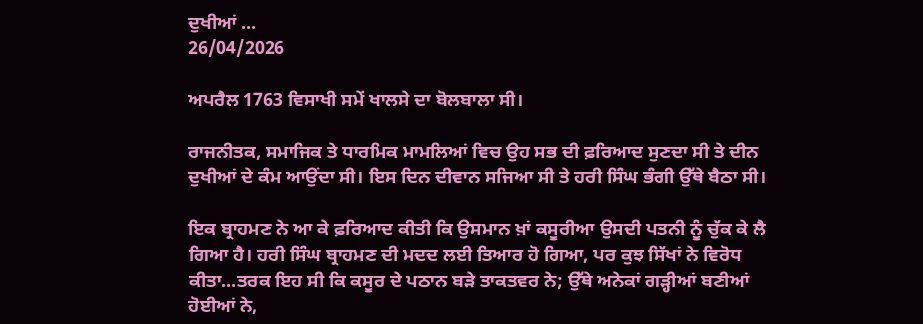ਦੁਖੀਆਂ ...
26/04/2026

ਅਪਰੈਲ 1763 ਵਿਸਾਖੀ ਸਮੇਂ ਖਾਲਸੇ ਦਾ ਬੋਲਬਾਲਾ ਸੀ।

ਰਾਜਨੀਤਕ, ਸਮਾਜਿਕ ਤੇ ਧਾਰਮਿਕ ਮਾਮਲਿਆਂ ਵਿਚ ਉਹ ਸਭ ਦੀ ਫ਼ਰਿਆਦ ਸੁਣਦਾ ਸੀ ਤੇ ਦੀਨ ਦੁਖੀਆਂ ਦੇ ਕੰਮ ਆਉਂਦਾ ਸੀ। ਇਸ ਦਿਨ ਦੀਵਾਨ ਸਜਿਆ ਸੀ ਤੇ ਹਰੀ ਸਿੰਘ ਭੰਗੀ ਉੱਥੇ ਬੈਠਾ ਸੀ।

ਇਕ ਬ੍ਰਾਹਮਣ ਨੇ ਆ ਕੇ ਫ਼ਰਿਆਦ ਕੀਤੀ ਕਿ ਉਸਮਾਨ ਖ਼ਾਂ ਕਸੂਰੀਆ ਉਸਦੀ ਪਤਨੀ ਨੂੰ ਚੁੱਕ ਕੇ ਲੈ ਗਿਆ ਹੈ। ਹਰੀ ਸਿੰਘ ਬ੍ਰਾਹਮਣ ਦੀ ਮਦਦ ਲਈ ਤਿਆਰ ਹੋ ਗਿਆ, ਪਰ ਕੁਝ ਸਿੱਖਾਂ ਨੇ ਵਿਰੋਧ ਕੀਤਾ...ਤਰਕ ਇਹ ਸੀ ਕਿ ਕਸੂਰ ਦੇ ਪਠਾਨ ਬੜੇ ਤਾਕਤਵਰ ਨੇ; ਉੱਥੇ ਅਨੇਕਾਂ ਗੜ੍ਹੀਆਂ ਬਣੀਆਂ ਹੋਈਆਂ ਨੇ,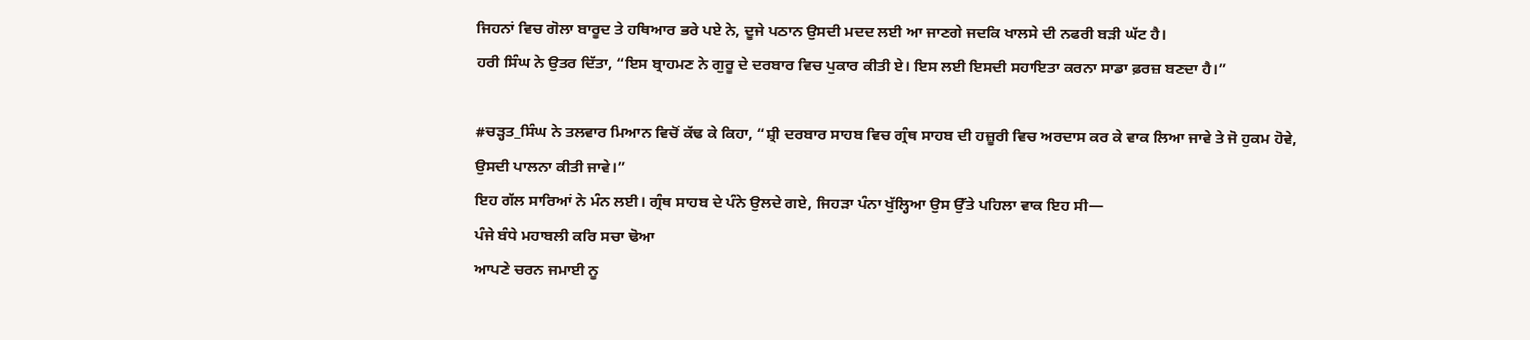ਜਿਹਨਾਂ ਵਿਚ ਗੋਲਾ ਬਾਰੂਦ ਤੇ ਹਥਿਆਰ ਭਰੇ ਪਏ ਨੇ, ਦੂਜੇ ਪਠਾਨ ਉਸਦੀ ਮਦਦ ਲਈ ਆ ਜਾਣਗੇ ਜਦਕਿ ਖਾਲਸੇ ਦੀ ਨਫਰੀ ਬੜੀ ਘੱਟ ਹੈ।
ਹਰੀ ਸਿੰਘ ਨੇ ਉਤਰ ਦਿੱਤਾ, “ਇਸ ਬ੍ਰਾਹਮਣ ਨੇ ਗੁਰੂ ਦੇ ਦਰਬਾਰ ਵਿਚ ਪੁਕਾਰ ਕੀਤੀ ਏ। ਇਸ ਲਈ ਇਸਦੀ ਸਹਾਇਤਾ ਕਰਨਾ ਸਾਡਾ ਫ਼ਰਜ਼ ਬਣਦਾ ਹੈ।”

#ਚੜ੍ਹਤ_ਸਿੰਘ ਨੇ ਤਲਵਾਰ ਮਿਆਨ ਵਿਚੋਂ ਕੱਢ ਕੇ ਕਿਹਾ, “ਸ਼੍ਰੀ ਦਰਬਾਰ ਸਾਹਬ ਵਿਚ ਗ੍ਰੰਥ ਸਾਹਬ ਦੀ ਹਜ਼ੂਰੀ ਵਿਚ ਅਰਦਾਸ ਕਰ ਕੇ ਵਾਕ ਲਿਆ ਜਾਵੇ ਤੇ ਜੋ ਹੁਕਮ ਹੋਵੇ, ਉਸਦੀ ਪਾਲਨਾ ਕੀਤੀ ਜਾਵੇ।”
ਇਹ ਗੱਲ ਸਾਰਿਆਂ ਨੇ ਮੰਨ ਲਈ। ਗ੍ਰੰਥ ਸਾਹਬ ਦੇ ਪੰਨੇ ਉਲਦੇ ਗਏ, ਜਿਹੜਾ ਪੰਨਾ ਖੁੱਲ੍ਹਿਆ ਉਸ ਉੱਤੇ ਪਹਿਲਾ ਵਾਕ ਇਹ ਸੀ—
ਪੰਜੇ ਬੰਧੇ ਮਹਾਬਲੀ ਕਰਿ ਸਚਾ ਢੋਆ
ਆਪਣੇ ਚਰਨ ਜਮਾਈ ਨੂ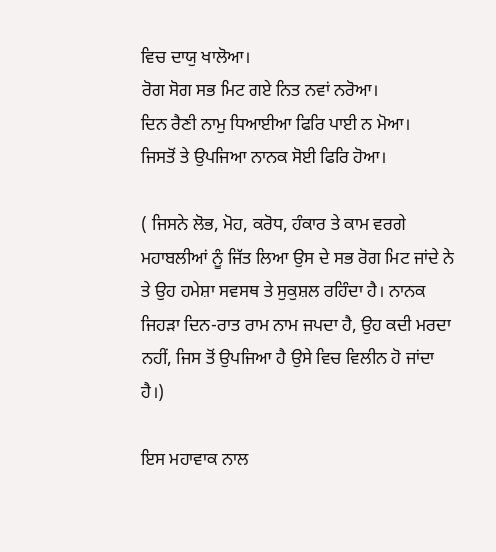ਵਿਚ ਦਾਯੁ ਖਾਲੋਆ।
ਰੋਗ ਸੋਗ ਸਭ ਮਿਟ ਗਏ ਨਿਤ ਨਵਾਂ ਨਰੋਆ।
ਦਿਨ ਰੈਣੀ ਨਾਮੁ ਧਿਆਈਆ ਫਿਰਿ ਪਾਈ ਨ ਮੋਆ।
ਜਿਸਤੋਂ ਤੇ ਉਪਜਿਆ ਨਾਨਕ ਸੋਈ ਫਿਰਿ ਹੋਆ।

( ਜਿਸਨੇ ਲੋਭ, ਮੋਹ, ਕਰੋਧ, ਹੰਕਾਰ ਤੇ ਕਾਮ ਵਰਗੇ ਮਹਾਬਲੀਆਂ ਨੂੰ ਜਿੱਤ ਲਿਆ ਉਸ ਦੇ ਸਭ ਰੋਗ ਮਿਟ ਜਾਂਦੇ ਨੇ ਤੇ ਉਹ ਹਮੇਸ਼ਾ ਸਵਸਥ ਤੇ ਸੁਕੁਸ਼ਲ ਰਹਿੰਦਾ ਹੈ। ਨਾਨਕ ਜਿਹੜਾ ਦਿਨ-ਰਾਤ ਰਾਮ ਨਾਮ ਜਪਦਾ ਹੈ, ਉਹ ਕਦੀ ਮਰਦਾ ਨਹੀਂ, ਜਿਸ ਤੋਂ ਉਪਜਿਆ ਹੈ ਉਸੇ ਵਿਚ ਵਿਲੀਨ ਹੋ ਜਾਂਦਾ ਹੈ।)

ਇਸ ਮਹਾਵਾਕ ਨਾਲ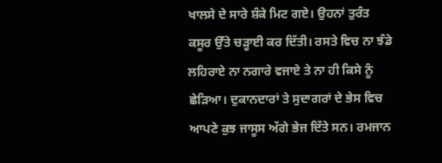ਖਾਲਸੇ ਦੇ ਸਾਰੇ ਸ਼ੰਕੇ ਮਿਟ ਗਏ। ਉਹਨਾਂ ਤੁਰੰਤ ਕਸੂਰ ਉੱਤੇ ਚੜ੍ਹਾਈ ਕਰ ਦਿੱਤੀ। ਰਸਤੇ ਵਿਚ ਨਾ ਝੰਡੇ ਲਹਿਰਾਏ ਨਾ ਨਗਾਰੇ ਵਜਾਏ ਤੇ ਨਾ ਹੀ ਕਿਸੇ ਨੂੰ ਛੇੜਿਆ। ਦੁਕਾਨਦਾਰਾਂ ਤੇ ਸੁਦਾਗਰਾਂ ਦੇ ਭੇਸ ਵਿਚ ਆਪਣੇ ਕੁਝ ਜਾਸੂਸ ਅੱਗੇ ਭੇਜ ਦਿੱਤੇ ਸਨ। ਰਮਜਾਨ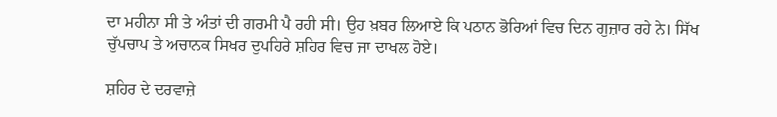ਦਾ ਮਹੀਨਾ ਸੀ ਤੇ ਅੰਤਾਂ ਦੀ ਗਰਮੀ ਪੈ ਰਹੀ ਸੀ। ਉਹ ਖ਼ਬਰ ਲਿਆਏ ਕਿ ਪਠਾਨ ਭੋਰਿਆਂ ਵਿਚ ਦਿਨ ਗੁਜ਼ਾਰ ਰਹੇ ਨੇ। ਸਿੱਖ ਚੁੱਪਚਾਪ ਤੇ ਅਚਾਨਕ ਸਿਖਰ ਦੁਪਹਿਰੇ ਸ਼ਹਿਰ ਵਿਚ ਜਾ ਦਾਖਲ ਹੋਏ।

ਸ਼ਹਿਰ ਦੇ ਦਰਵਾਜ਼ੇ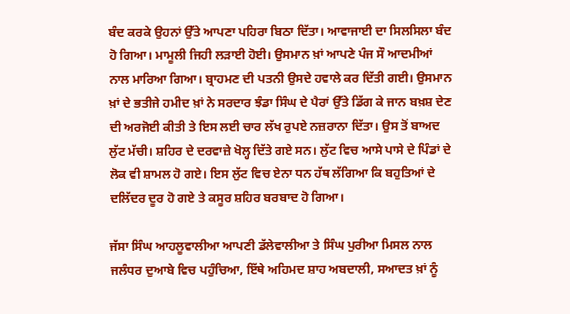ਬੰਦ ਕਰਕੇ ਉਹਨਾਂ ਉੱਤੇ ਆਪਣਾ ਪਹਿਰਾ ਬਿਠਾ ਦਿੱਤਾ। ਆਵਾਜਾਈ ਦਾ ਸਿਲਸਿਲਾ ਬੰਦ ਹੋ ਗਿਆ। ਮਾਮੂਲੀ ਜਿਹੀ ਲੜਾਈ ਹੋਈ। ਉਸਮਾਨ ਖ਼ਾਂ ਆਪਣੇ ਪੰਜ ਸੌ ਆਦਮੀਆਂ ਨਾਲ ਮਾਰਿਆ ਗਿਆ। ਬ੍ਰਾਹਮਣ ਦੀ ਪਤਨੀ ਉਸਦੇ ਹਵਾਲੇ ਕਰ ਦਿੱਤੀ ਗਈ। ਉਸਮਾਨ ਖ਼ਾਂ ਦੇ ਭਤੀਜੇ ਹਮੀਦ ਖ਼ਾਂ ਨੇ ਸਰਦਾਰ ਝੰਡਾ ਸਿੰਘ ਦੇ ਪੈਰਾਂ ਉੱਤੇ ਡਿੱਗ ਕੇ ਜਾਨ ਬਖ਼ਸ਼ ਦੇਣ ਦੀ ਅਰਜੋਈ ਕੀਤੀ ਤੇ ਇਸ ਲਈ ਚਾਰ ਲੱਖ ਰੁਪਏ ਨਜ਼ਰਾਨਾ ਦਿੱਤਾ। ਉਸ ਤੋਂ ਬਾਅਦ ਲੁੱਟ ਮੱਚੀ। ਸ਼ਹਿਰ ਦੇ ਦਰਵਾਜ਼ੇ ਖੋਲ੍ਹ ਦਿੱਤੇ ਗਏ ਸਨ। ਲੁੱਟ ਵਿਚ ਆਸੇ ਪਾਸੇ ਦੇ ਪਿੰਡਾਂ ਦੇ ਲੋਕ ਵੀ ਸ਼ਾਮਲ ਹੋ ਗਏ। ਇਸ ਲੁੱਟ ਵਿਚ ਏਨਾ ਧਨ ਹੱਥ ਲੱਗਿਆ ਕਿ ਬਹੁਤਿਆਂ ਦੇ ਦਲਿੱਦਰ ਦੂਰ ਹੋ ਗਏ ਤੇ ਕਸੂਰ ਸ਼ਹਿਰ ਬਰਬਾਦ ਹੋ ਗਿਆ।

ਜੱਸਾ ਸਿੰਘ ਆਹਲੂਵਾਲੀਆ ਆਪਣੀ ਡੱਲੇਵਾਲੀਆ ਤੇ ਸਿੰਘ ਪੁਰੀਆ ਮਿਸਲ ਨਾਲ ਜਲੰਧਰ ਦੁਆਬੇ ਵਿਚ ਪਹੁੰਚਿਆ, ਇੱਥੇ ਅਹਿਮਦ ਸ਼ਾਹ ਅਬਦਾਲੀ, ਸਆਦਤ ਖ਼ਾਂ ਨੂੰ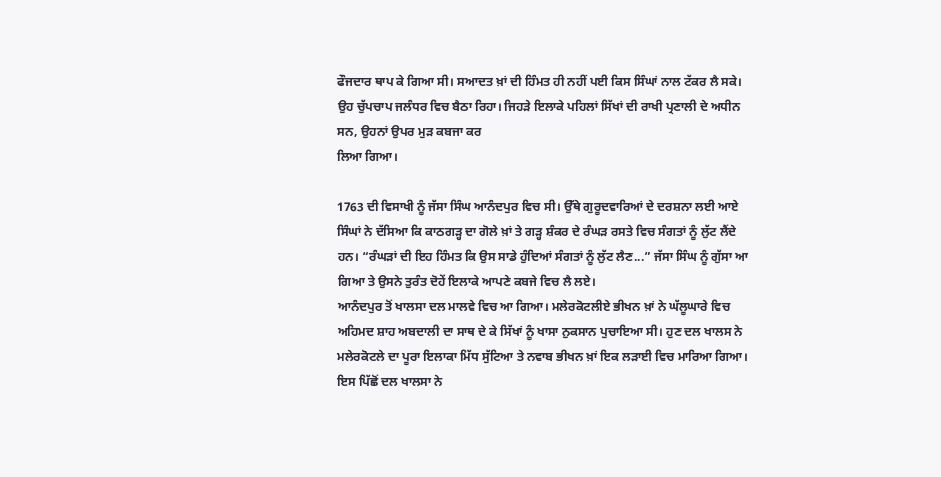ਫੌਜਦਾਰ ਥਾਪ ਕੇ ਗਿਆ ਸੀ। ਸਆਦਤ ਖ਼ਾਂ ਦੀ ਹਿੰਮਤ ਹੀ ਨਹੀਂ ਪਈ ਕਿਸ ਸਿੰਘਾਂ ਨਾਲ ਟੱਕਰ ਲੈ ਸਕੇ। ਉਹ ਚੁੱਪਚਾਪ ਜਲੰਧਰ ਵਿਚ ਬੈਠਾ ਰਿਹਾ। ਜਿਹੜੇ ਇਲਾਕੇ ਪਹਿਲਾਂ ਸਿੱਖਾਂ ਦੀ ਰਾਖੀ ਪ੍ਰਣਾਲੀ ਦੇ ਅਧੀਨ ਸਨ, ਉਹਨਾਂ ਉਪਰ ਮੁੜ ਕਬਜਾ ਕਰ
ਲਿਆ ਗਿਆ।

1763 ਦੀ ਵਿਸਾਖੀ ਨੂੰ ਜੱਸਾ ਸਿੰਘ ਆਨੰਦਪੁਰ ਵਿਚ ਸੀ। ਉੱਥੇ ਗੁਰੂਦਵਾਰਿਆਂ ਦੇ ਦਰਸ਼ਨਾ ਲਈ ਆਏ ਸਿੰਘਾਂ ਨੇ ਦੱਸਿਆ ਕਿ ਕਾਠਗੜ੍ਹ ਦਾ ਗੋਲੇ ਖ਼ਾਂ ਤੇ ਗੜ੍ਹ ਸ਼ੰਕਰ ਦੇ ਰੰਘੜ ਰਸਤੇ ਵਿਚ ਸੰਗਤਾਂ ਨੂੰ ਲੁੱਟ ਲੈਂਦੇ ਹਨ। “ਰੰਘੜਾਂ ਦੀ ਇਹ ਹਿੰਮਤ ਕਿ ਉਸ ਸਾਡੇ ਹੁੰਦਿਆਂ ਸੰਗਤਾਂ ਨੂੰ ਲੁੱਟ ਲੈਣ...” ਜੱਸਾ ਸਿੰਘ ਨੂੰ ਗੁੱਸਾ ਆ ਗਿਆ ਤੇ ਉਸਨੇ ਤੁਰੰਤ ਦੋਹੇਂ ਇਲਾਕੇ ਆਪਣੇ ਕਬਜੇ ਵਿਚ ਲੈ ਲਏ।
ਆਨੰਦਪੁਰ ਤੋਂ ਖਾਲਸਾ ਦਲ ਮਾਲਵੇ ਵਿਚ ਆ ਗਿਆ। ਮਲੇਰਕੋਟਲੀਏ ਭੀਖਨ ਖ਼ਾਂ ਨੇ ਘੱਲੂਘਾਰੇ ਵਿਚ ਅਹਿਮਦ ਸ਼ਾਹ ਅਬਦਾਲੀ ਦਾ ਸਾਥ ਦੇ ਕੇ ਸਿੱਖਾਂ ਨੂੰ ਖਾਸਾ ਨੁਕਸਾਨ ਪੁਚਾਇਆ ਸੀ। ਹੁਣ ਦਲ ਖਾਲਸ ਨੇ ਮਲੇਰਕੋਟਲੇ ਦਾ ਪੂਰਾ ਇਲਾਕਾ ਮਿੱਧ ਸੁੱਟਿਆ ਤੇ ਨਵਾਬ ਭੀਖਨ ਖ਼ਾਂ ਇਕ ਲੜਾਈ ਵਿਚ ਮਾਰਿਆ ਗਿਆ। ਇਸ ਪਿੱਛੋਂ ਦਲ ਖਾਲਸਾ ਨੇ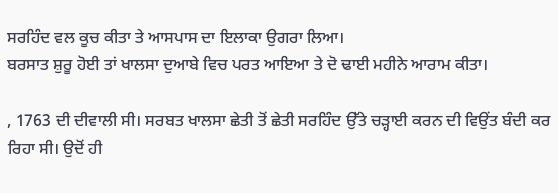ਸਰਹਿੰਦ ਵਲ ਕੂਚ ਕੀਤਾ ਤੇ ਆਸਪਾਸ ਦਾ ਇਲਾਕਾ ਉਗਰਾ ਲਿਆ।
ਬਰਸਾਤ ਸ਼ੁਰੂ ਹੋਈ ਤਾਂ ਖਾਲਸਾ ਦੁਆਬੇ ਵਿਚ ਪਰਤ ਆਇਆ ਤੇ ਦੋ ਢਾਈ ਮਹੀਨੇ ਆਰਾਮ ਕੀਤਾ।

, 1763 ਦੀ ਦੀਵਾਲੀ ਸੀ। ਸਰਬਤ ਖਾਲਸਾ ਛੇਤੀ ਤੋਂ ਛੇਤੀ ਸਰਹਿੰਦ ਉੱਤੇ ਚੜ੍ਹਾਈ ਕਰਨ ਦੀ ਵਿਉਂਤ ਬੰਦੀ ਕਰ ਰਿਹਾ ਸੀ। ਉਦੋਂ ਹੀ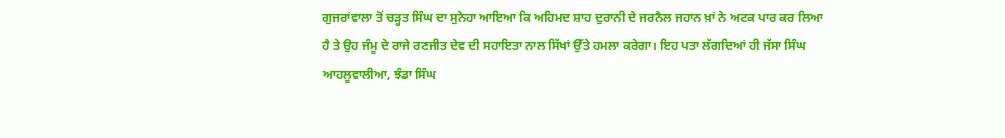ਗੁਜਰਾਂਵਾਲਾ ਤੋਂ ਚੜ੍ਹਤ ਸਿੰਘ ਦਾ ਸੁਨੇਹਾ ਆਇਆ ਕਿ ਅਹਿਮਦ ਸ਼ਾਹ ਦੁਰਾਨੀ ਦੇ ਜਰਨੈਲ ਜਹਾਨ ਖ਼ਾਂ ਨੇ ਅਟਕ ਪਾਰ ਕਰ ਲਿਆ ਹੈ ਤੇ ਉਹ ਜੰਮੂ ਦੇ ਰਾਜੇ ਰਣਜੀਤ ਦੇਵ ਦੀ ਸਹਾਇਤਾ ਨਾਲ ਸਿੱਖਾਂ ਉੱਤੇ ਹਮਲਾ ਕਰੇਗਾ। ਇਹ ਪਤਾ ਲੱਗਦਿਆਂ ਹੀ ਜੱਸਾ ਸਿੰਘ ਆਹਲੂਵਾਲੀਆ, ਝੰਡਾ ਸਿੰਘ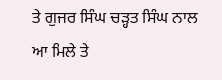ਤੇ ਗੁਜਰ ਸਿੰਘ ਚੜ੍ਹਤ ਸਿੰਘ ਨਾਲ ਆ ਮਿਲੇ ਤੇ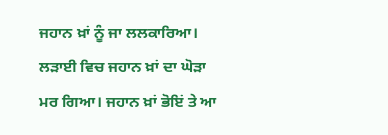ਜਹਾਨ ਖ਼ਾਂ ਨੂੰ ਜਾ ਲਲਕਾਰਿਆ। ਲੜਾਈ ਵਿਚ ਜਹਾਨ ਖ਼ਾਂ ਦਾ ਘੋੜਾ ਮਰ ਗਿਆ। ਜਹਾਨ ਖ਼ਾਂ ਭੋਇਂ ਤੇ ਆ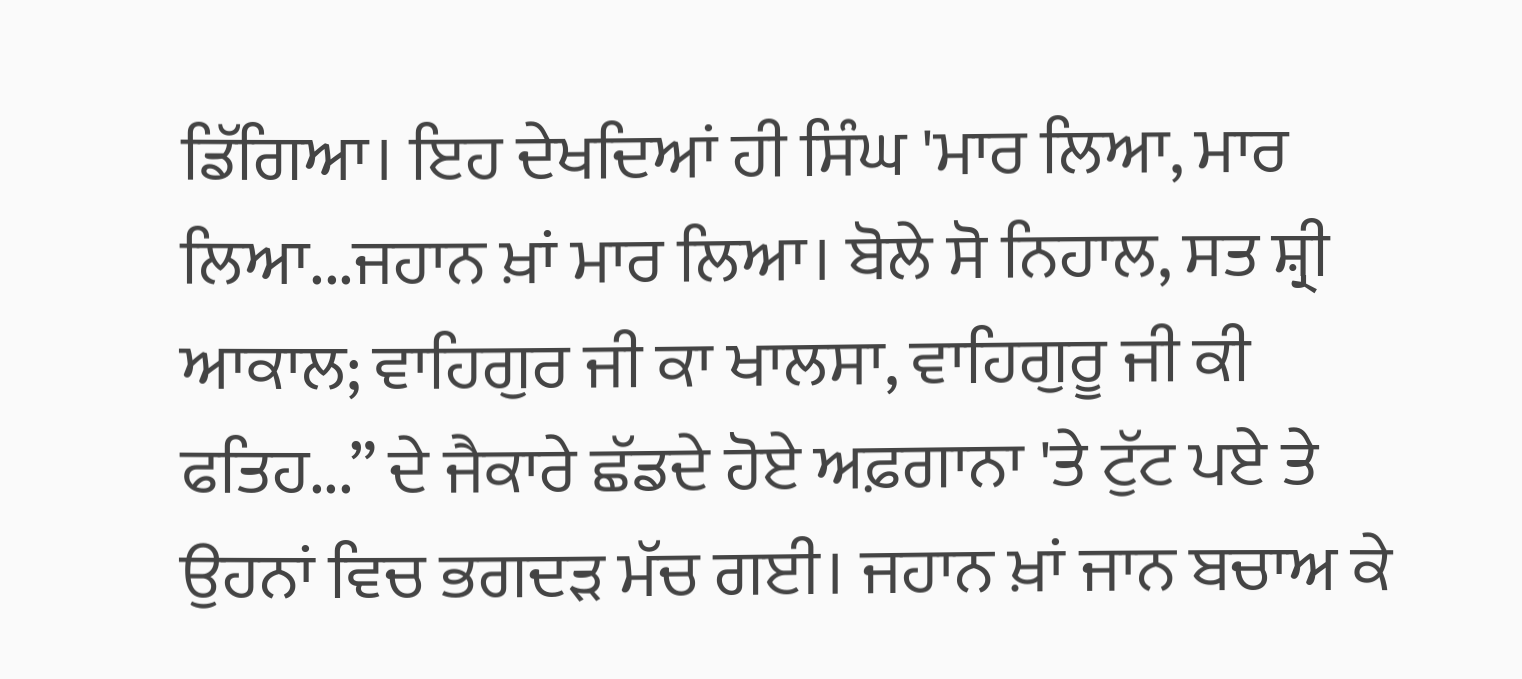ਡਿੱਗਿਆ। ਇਹ ਦੇਖਦਿਆਂ ਹੀ ਸਿੰਘ 'ਮਾਰ ਲਿਆ, ਮਾਰ ਲਿਆ...ਜਹਾਨ ਖ਼ਾਂ ਮਾਰ ਲਿਆ। ਬੋਲੇ ਸੋ ਨਿਹਾਲ, ਸਤ ਸ਼੍ਰੀ ਆਕਾਲ; ਵਾਹਿਗੁਰ ਜੀ ਕਾ ਖਾਲਸਾ, ਵਾਹਿਗੁਰੂ ਜੀ ਕੀ ਫਤਿਹ...” ਦੇ ਜੈਕਾਰੇ ਛੱਡਦੇ ਹੋਏ ਅਫ਼ਗਾਨਾ 'ਤੇ ਟੁੱਟ ਪਏ ਤੇ ਉਹਨਾਂ ਵਿਚ ਭਗਦੜ ਮੱਚ ਗਈ। ਜਹਾਨ ਖ਼ਾਂ ਜਾਨ ਬਚਾਅ ਕੇ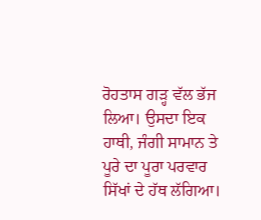ਰੋਹਤਾਸ ਗੜ੍ਹ ਵੱਲ ਭੱਜ ਲਿਆ। ਉਸਦਾ ਇਕ ਹਾਥੀ, ਜੰਗੀ ਸਾਮਾਨ ਤੇ ਪੂਰੇ ਦਾ ਪੂਰਾ ਪਰਵਾਰ ਸਿੱਖਾਂ ਦੇ ਹੱਥ ਲੱਗਿਆ।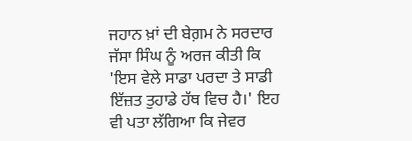ਜਹਾਨ ਖ਼ਾਂ ਦੀ ਬੇਗ਼ਮ ਨੇ ਸਰਦਾਰ ਜੱਸਾ ਸਿੰਘ ਨੂੰ ਅਰਜ ਕੀਤੀ ਕਿ 'ਇਸ ਵੇਲੇ ਸਾਡਾ ਪਰਦਾ ਤੇ ਸਾਡੀ ਇੱਜ਼ਤ ਤੁਹਾਡੇ ਹੱਥ ਵਿਚ ਹੈ।' ਇਹ ਵੀ ਪਤਾ ਲੱਗਿਆ ਕਿ ਜੇਵਰ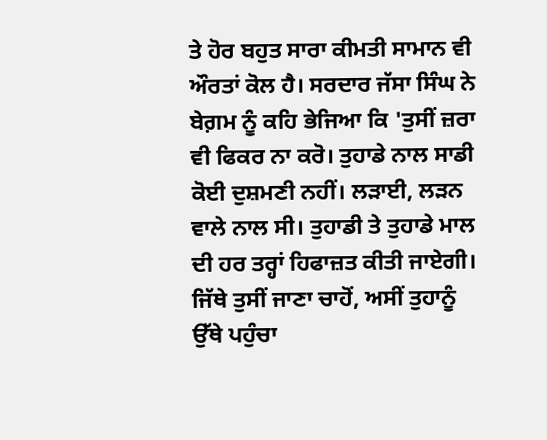ਤੇ ਹੋਰ ਬਹੁਤ ਸਾਰਾ ਕੀਮਤੀ ਸਾਮਾਨ ਵੀ ਔਰਤਾਂ ਕੋਲ ਹੈ। ਸਰਦਾਰ ਜੱਸਾ ਸਿੰਘ ਨੇ ਬੇਗ਼ਮ ਨੂੰ ਕਹਿ ਭੇਜਿਆ ਕਿ 'ਤੁਸੀਂ ਜ਼ਰਾ ਵੀ ਫਿਕਰ ਨਾ ਕਰੋ। ਤੁਹਾਡੇ ਨਾਲ ਸਾਡੀ ਕੋਈ ਦੁਸ਼ਮਣੀ ਨਹੀਂ। ਲੜਾਈ, ਲੜਨ ਵਾਲੇ ਨਾਲ ਸੀ। ਤੁਹਾਡੀ ਤੇ ਤੁਹਾਡੇ ਮਾਲ ਦੀ ਹਰ ਤਰ੍ਹਾਂ ਹਿਫਾਜ਼ਤ ਕੀਤੀ ਜਾਏਗੀ। ਜਿੱਥੇ ਤੁਸੀਂ ਜਾਣਾ ਚਾਹੋਂ, ਅਸੀਂ ਤੁਹਾਨੂੰ ਉੱਥੇ ਪਹੁੰਚਾ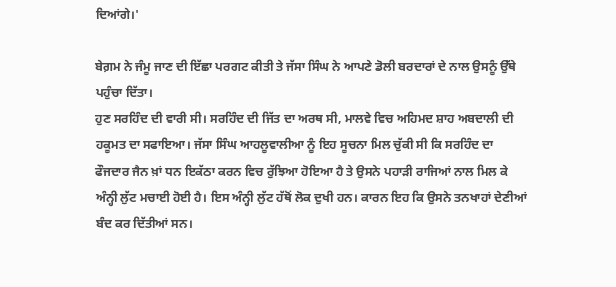ਦਿਆਂਗੇ।'

ਬੇਗ਼ਮ ਨੇ ਜੰਮੂ ਜਾਣ ਦੀ ਇੱਛਾ ਪਰਗਟ ਕੀਤੀ ਤੇ ਜੱਸਾ ਸਿੰਘ ਨੇ ਆਪਣੇ ਡੋਲੀ ਬਰਦਾਰਾਂ ਦੇ ਨਾਲ ਉਸਨੂੰ ਉੱਥੇ ਪਹੁੰਚਾ ਦਿੱਤਾ।
ਹੁਣ ਸਰਹਿੰਦ ਦੀ ਵਾਰੀ ਸੀ। ਸਰਹਿੰਦ ਦੀ ਜਿੱਤ ਦਾ ਅਰਥ ਸੀ, ਮਾਲਵੇ ਵਿਚ ਅਹਿਮਦ ਸ਼ਾਹ ਅਬਦਾਲੀ ਦੀ ਹਕੂਮਤ ਦਾ ਸਫਾਇਆ। ਜੱਸਾ ਸਿੰਘ ਆਹਲੂਵਾਲੀਆ ਨੂੰ ਇਹ ਸੂਚਨਾ ਮਿਲ ਚੁੱਕੀ ਸੀ ਕਿ ਸਰਹਿੰਦ ਦਾ ਫੌਜਦਾਰ ਜੈਨ ਖ਼ਾਂ ਧਨ ਇਕੱਠਾ ਕਰਨ ਵਿਚ ਰੁੱਝਿਆ ਹੋਇਆ ਹੈ ਤੇ ਉਸਨੇ ਪਹਾੜੀ ਰਾਜਿਆਂ ਨਾਲ ਮਿਲ ਕੇ ਅੰਨ੍ਹੀ ਲੁੱਟ ਮਚਾਈ ਹੋਈ ਹੈ। ਇਸ ਅੰਨ੍ਹੀ ਲੁੱਟ ਹੱਥੋਂ ਲੋਕ ਦੁਖੀ ਹਨ। ਕਾਰਨ ਇਹ ਕਿ ਉਸਨੇ ਤਨਖਾਹਾਂ ਦੇਣੀਆਂ ਬੰਦ ਕਰ ਦਿੱਤੀਆਂ ਸਨ।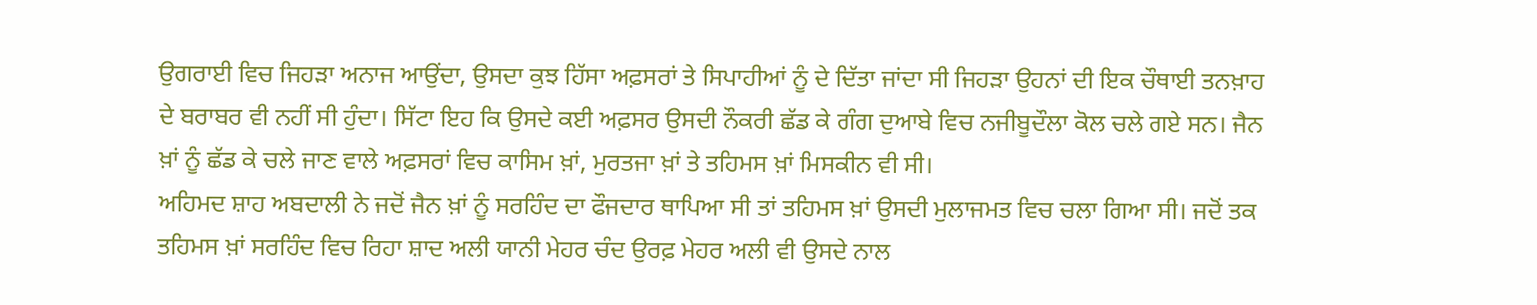ਉਗਰਾਈ ਵਿਚ ਜਿਹੜਾ ਅਨਾਜ ਆਉਂਦਾ, ਉਸਦਾ ਕੁਝ ਹਿੱਸਾ ਅਫ਼ਸਰਾਂ ਤੇ ਸਿਪਾਹੀਆਂ ਨੂੰ ਦੇ ਦਿੱਤਾ ਜਾਂਦਾ ਸੀ ਜਿਹੜਾ ਉਹਨਾਂ ਦੀ ਇਕ ਚੌਥਾਈ ਤਨਖ਼ਾਹ ਦੇ ਬਰਾਬਰ ਵੀ ਨਹੀਂ ਸੀ ਹੁੰਦਾ। ਸਿੱਟਾ ਇਹ ਕਿ ਉਸਦੇ ਕਈ ਅਫ਼ਸਰ ਉਸਦੀ ਨੌਕਰੀ ਛੱਡ ਕੇ ਗੰਗ ਦੁਆਬੇ ਵਿਚ ਨਜੀਬੂਦੌਲਾ ਕੋਲ ਚਲੇ ਗਏ ਸਨ। ਜੈਨ ਖ਼ਾਂ ਨੂੰ ਛੱਡ ਕੇ ਚਲੇ ਜਾਣ ਵਾਲੇ ਅਫ਼ਸਰਾਂ ਵਿਚ ਕਾਸਿਮ ਖ਼ਾਂ, ਮੁਰਤਜਾ ਖ਼ਾਂ ਤੇ ਤਹਿਮਸ ਖ਼ਾਂ ਮਿਸਕੀਨ ਵੀ ਸੀ।
ਅਹਿਮਦ ਸ਼ਾਹ ਅਬਦਾਲੀ ਨੇ ਜਦੋਂ ਜੈਨ ਖ਼ਾਂ ਨੂੰ ਸਰਹਿੰਦ ਦਾ ਫੌਜਦਾਰ ਥਾਪਿਆ ਸੀ ਤਾਂ ਤਹਿਮਸ ਖ਼ਾਂ ਉਸਦੀ ਮੁਲਾਜਮਤ ਵਿਚ ਚਲਾ ਗਿਆ ਸੀ। ਜਦੋਂ ਤਕ ਤਹਿਮਸ ਖ਼ਾਂ ਸਰਹਿੰਦ ਵਿਚ ਰਿਹਾ ਸ਼ਾਦ ਅਲੀ ਯਾਨੀ ਮੇਹਰ ਚੰਦ ਉਰਫ਼ ਮੇਹਰ ਅਲੀ ਵੀ ਉਸਦੇ ਨਾਲ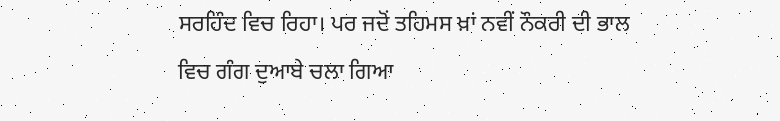ਸਰਹਿੰਦ ਵਿਚ ਰਿਹਾ। ਪਰ ਜਦੋਂ ਤਹਿਮਸ ਖ਼ਾਂ ਨਵੀਂ ਨੌਕਰੀ ਦੀ ਭਾਲ ਵਿਚ ਗੰਗ ਦੁਆਬੇ ਚਲਾ ਗਿਆ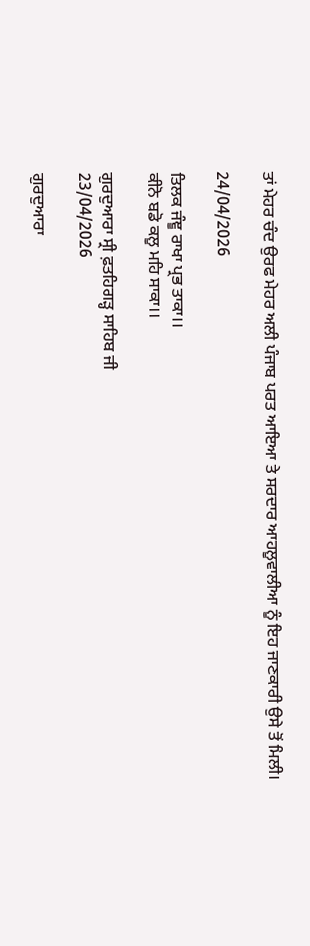ਤਾਂ ਮੇਹਰ ਚੰਦ ਉਰਫ ਮੇਹਰ ਅਲੀ ਪੰਜਾਬ ਪਰਤ ਆਇਆ ਤੇ ਸਰਦਾਰ ਆਹਲੂਵਾਲੀਆ ਨੂੰ ਇਹ ਜਾਣਕਾਰੀ ਉਸੇ ਤੋਂ ਮਿਲੀ।

24/04/2026

ਤਿਲਕ ਜੰਞੂ ਰਾਖਾ ਪ੍ਰਭ ਤਾਕਾ।।
ਕੀਨੋ ਬਡੋ ਕਲੂ ਮਹਿ ਸਾਕਾ।।

ਗੁਰਦੁਆਰਾ ਸ੍ਰੀ ਫ਼ਤਹਿਗੜ੍ਹ ਸਾਹਿਬ ਜੀ
23/04/2026

ਗੁਰਦੁਆਰਾ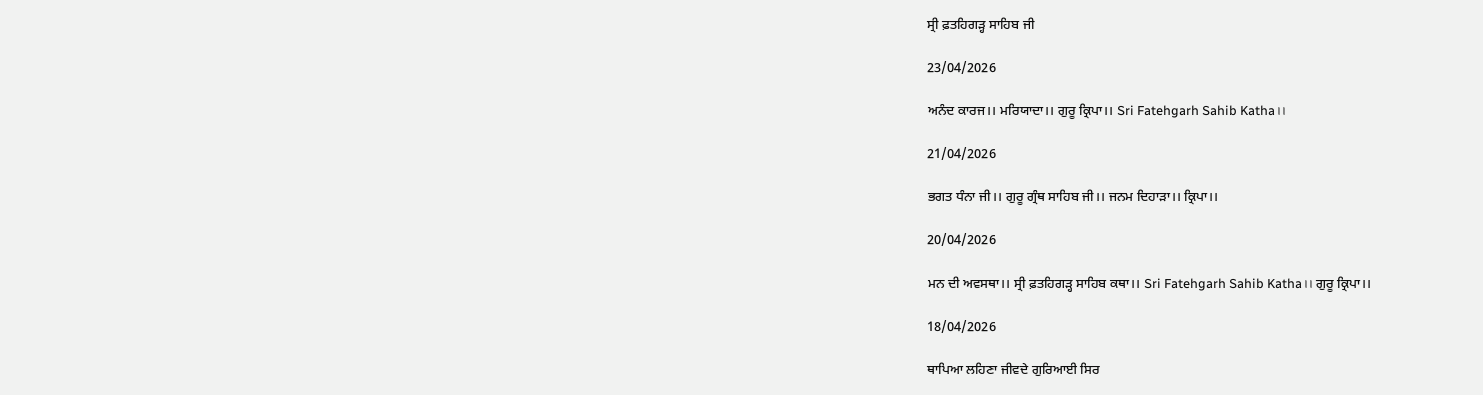ਸ੍ਰੀ ਫ਼ਤਹਿਗੜ੍ਹ ਸਾਹਿਬ ਜੀ

23/04/2026

ਅਨੰਦ ਕਾਰਜ।। ਮਰਿਯਾਦਾ।। ਗੁਰੂ ਕ੍ਰਿਪਾ।। Sri Fatehgarh Sahib Katha।।

21/04/2026

ਭਗਤ ਧੰਨਾ ਜੀ।। ਗੁਰੂ ਗ੍ਰੰਥ ਸਾਹਿਬ ਜੀ।। ਜਨਮ ਦਿਹਾੜਾ।। ਕ੍ਰਿਪਾ।।

20/04/2026

ਮਨ ਦੀ ਅਵਸਥਾ।। ਸ੍ਰੀ ਫ਼ਤਹਿਗੜ੍ਹ ਸਾਹਿਬ ਕਥਾ।। Sri Fatehgarh Sahib Katha।। ਗੁਰੂ ਕ੍ਰਿਪਾ।।

18/04/2026

ਥਾਪਿਆ ਲਹਿਣਾ ਜੀਵਦੇ ਗੁਰਿਆਈ ਸਿਰ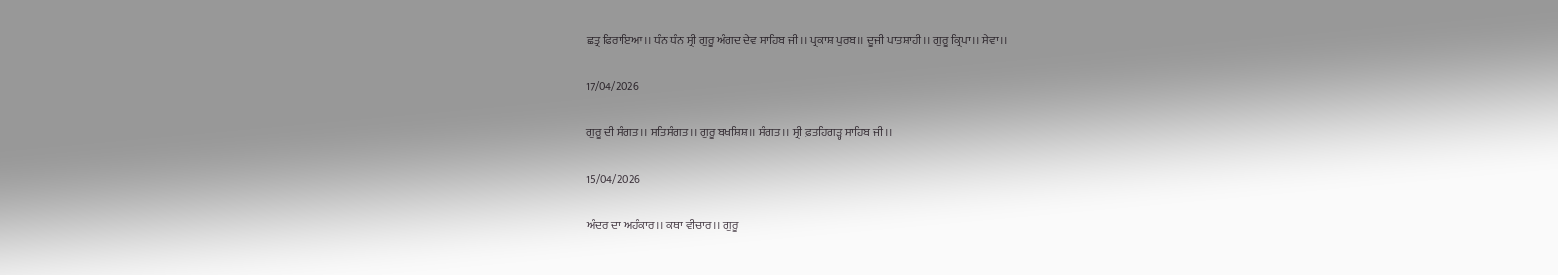ਛਤ੍ਰ ਫਿਰਾਇਆ।। ਧੰਨ ਧੰਨ ਸ੍ਰੀ ਗੁਰੂ ਅੰਗਦ ਦੇਵ ਸਾਹਿਬ ਜੀ।। ਪ੍ਰਕਾਸ਼ ਪੁਰਬ।। ਦੂਜੀ ਪਾਤਸ਼ਾਹੀ।। ਗੁਰੂ ਕ੍ਰਿਪਾ।। ਸੇਵਾ।।

17/04/2026

ਗੁਰੂ ਦੀ ਸੰਗਤ।। ਸਤਿਸੰਗਤ।। ਗੁਰੂ ਬਖਸ਼ਿਸ਼।। ਸੰਗਤ।। ਸ੍ਰੀ ਫ਼ਤਹਿਗੜ੍ਹ ਸਾਹਿਬ ਜੀ।।

15/04/2026

ਅੰਦਰ ਦਾ ਅਹੰਕਾਰ।। ਕਥਾ ਵੀਚਾਰ।। ਗੁਰੂ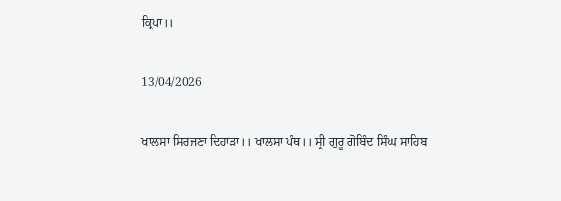ਕ੍ਰਿਪਾ।।

13/04/2026

ਖਾਲਸਾ ਸਿਰਜਣਾ ਦਿਹਾੜਾ।। ਖਾਲਸਾ ਪੰਥ।। ਸ੍ਰੀ ਗੁਰੂ ਗੋਬਿੰਦ ਸਿੰਘ ਸਾਹਿਬ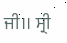ਜੀ।। ਸ੍ਰੀ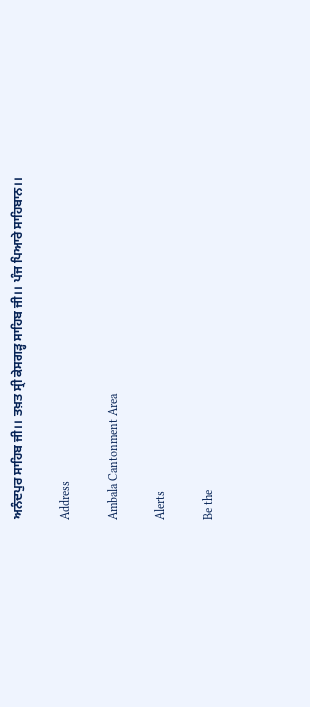ਅਨੰਦਪੁਰ ਸਾਹਿਬ ਜੀ।। ਤਖ਼ਤ ਸ੍ਰੀ ਕੇਸਗੜ੍ਹ ਸਾਹਿਬ ਜੀ।। ਪੰਜ ਪਿਆਰੇ ਸਾਹਿਬਾਨ।।

Address

Ambala Cantonment Area

Alerts

Be the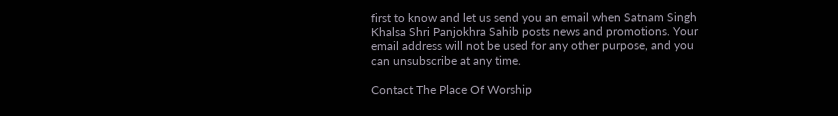first to know and let us send you an email when Satnam Singh Khalsa Shri Panjokhra Sahib posts news and promotions. Your email address will not be used for any other purpose, and you can unsubscribe at any time.

Contact The Place Of Worship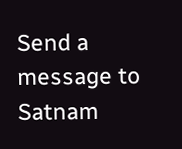Send a message to Satnam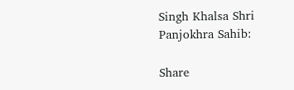Singh Khalsa Shri Panjokhra Sahib:

Share